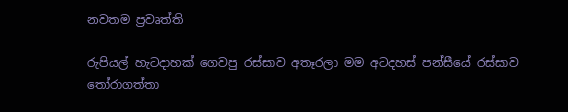නවතම ප්‍රවෘත්ති

රුපියල් හැටදාහක් ගෙවපු රස්සාව අතෑරලා මම අටදහස් පන්සීයේ රස්සාව තෝරාගත්තා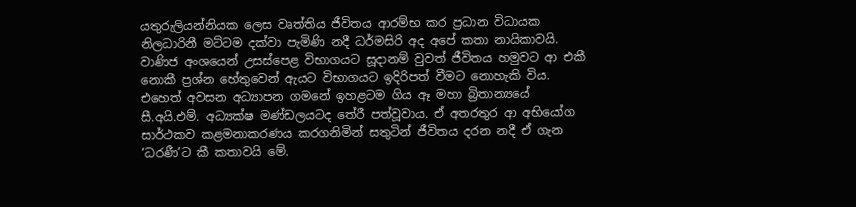යතුරුලියන්නියක ලෙස වෘත්තිය ජීවිතය ආරම්භ කර ප්‍රධාන විධායක නිලධාරිනී මට්ටම දක්වා පැමිණි නදී ධර්මසිරි අද අපේ කතා නායිකාවයි. වාණිජ අංශයෙන් උසස්පෙළ විභාගයට සූදානම් වුවත් ජීවිතය හමුවට ආ එකී නොකී ප්‍රශ්න හේතුවෙන් ඇයට විභාගයට ඉදිරිපත් වීමට නොහැකි විය. එහෙත් අවසන අධ්‍යාපන ගමනේ ඉහළටම ගිය ඈ මහා බ්‍රිතාන්‍යයේ සී.අයි.එම්. අධ්‍යක්ෂ මණ්ඩලයටද තේරී පත්වූවාය. ඒ අතරතුර ආ අභියෝග සාර්ථකව කළමනාකරණය කරගනිමින් සතුටින් ජීවිතය දරන නදී ඒ ගැන ‘ධරණී’ට කී කතාවයි මේ.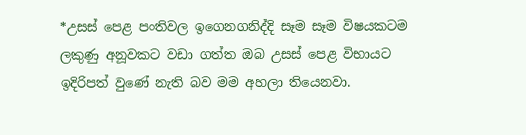*උසස් පෙළ පංතිවල ඉගෙනගනිද්දි සෑම සෑම විෂයකටම ලකුණු අනූවකට වඩා ගත්ත ඔබ උසස් පෙළ විභායට ඉදිරිපත් වුණේ නැති බව මම අහලා තියෙනවා.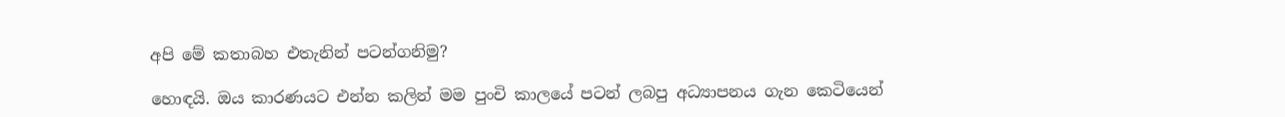අපි මේ කතාබහ එතැනින් පටන්ගනිමු?

හොඳයි. ඔය කාරණයට එන්න කලින් මම පුංචි කාලයේ පටන් ලබපු අධ්‍යාපනය ගැන කෙටියෙන්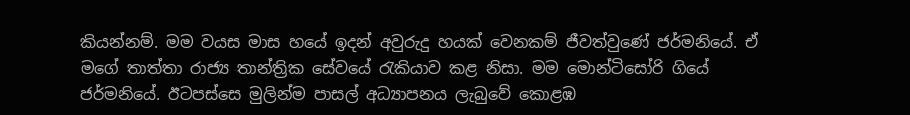කියන්නම්. මම වයස මාස හයේ ඉදන් අවුරුදු හයක් වෙනකම් ජීවත්වුණේ ජර්මනියේ. ඒ මගේ තාත්තා රාජ්‍ය තාන්ත්‍රික සේවයේ රැකියාව කළ නිසා. මම මොන්ටිසෝරි ගියේ ජර්මනියේ. ඊටපස්සෙ මුලින්ම පාසල් අධ්‍යාපනය ලැබුවේ කොළඹ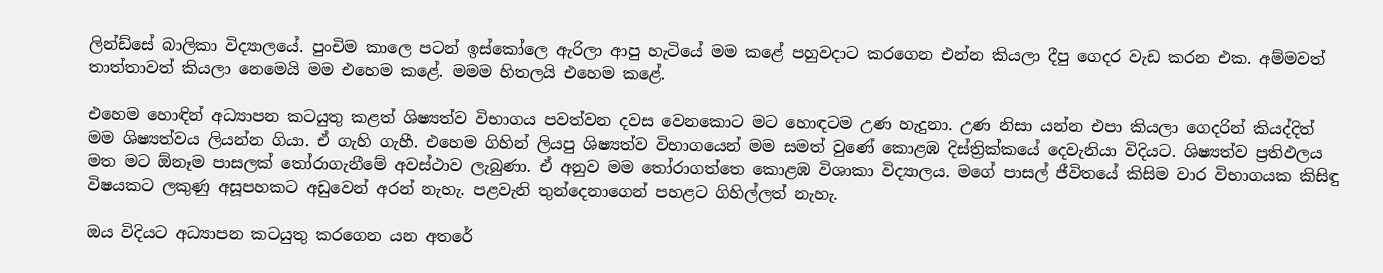ලින්ඩ්සේ බාලිකා විද්‍යාලයේ. පුංචිම කාලෙ පටන් ඉස්කෝලෙ ඇරිලා ආපු හැටියේ මම කළේ පහුවදාට කරගෙන එන්න කියලා දීපු ගෙදර වැඩ කරන එක. අම්මවත් තාත්තාවත් කියලා නෙමෙයි මම එහෙම කළේ. මමම හිතලයි එහෙම කළේ.

එහෙම හොඳින් අධ්‍යාපන කටයුතු කළත් ශිෂ්‍යත්ව විභාගය පවත්වන දවස වෙනකොට මට හොඳටම උණ හැදුනා. උණ නිසා යන්න එපා කියලා ගෙදරින් කියද්දිත් මම ශිෂ්‍යත්වය ලියන්න ගියා. ඒ ගැහි ගැහී. එහෙම ගිහින් ලියපු ශිෂ්‍යත්ව විභාගයෙන් මම සමත් වුණේ කොළඹ දිස්ත්‍රික්කයේ දෙවැනියා විදියට. ශිෂ්‍යත්ව ප්‍රතිඵලය මත මට ඕනෑම පාසලක් තෝරාගැනීමේ අවස්ථාව ලැබුණා. ඒ අනුව මම තෝරාගත්තෙ කොළඹ විශාකා විද්‍යාලය. මගේ පාසල් ජීවිතයේ කිසිම වාර විභාගයක කිසිඳු විෂයකට ලකුණු අසූපහකට අඩුවෙන් අරන් නැහැ. පළවැනි තුන්දෙනාගෙන් පහළට ගිහිල්ලත් නැහැ.

ඔය විදියට අධ්‍යාපන කටයුතු කරගෙන යන අතරේ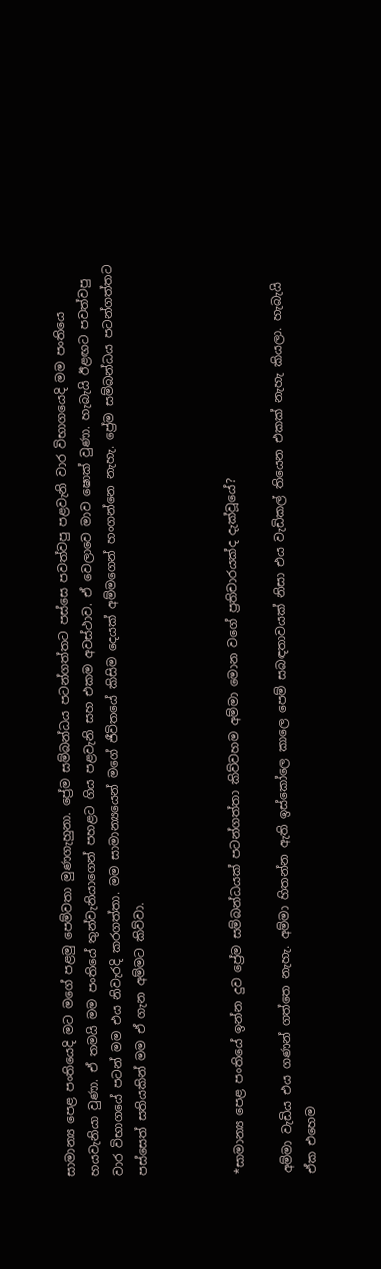සාමාන්‍ය පෙළ පංතියෙදි මට මගේ පළමු පෙම්වතා මුණගැහුනා. ප්‍රේම සම්බන්ධය පටන්ගත්තට පස්සෙ පවත්වපු පළවැනි වාර විභාගයෙදි මම පංතියෙ හයවැනියා වුණා. ඒ තමයි මම පංතියේ තුන්වැනියාගෙන් පහළට ගිය පළවැනි සහ එකම අවස්ථාව. ඒ වෙලාවෙ මාව ෂොක් වුණා. හැබැයි ඊළඟට පවත්වපු වාර විභාගයේ පටන් මම එය නිවැරදි කරගත්තා. මම සාමාන්‍යයෙන් මගේ ජීවිතයේ කිසිම දෙයක් අම්මගෙන් හංගන්නෙ නැහැ. ප්‍රේම සම්බන්ධය පටන්ගත්තට පස්සෙත් සතියකින් මම ඒ ගැන අම්මට කිව්වා.



*සාමාන්‍ය පෙළ පංතියේ ඉන්න දුව ප්‍රේම සම්බන්ධයක් පටන්ගත්තා කිව්වහම අම්මා මොන වගේ ප්‍රතිචාරයක්ද දැක්වූයේ?

අම්මා වැඩිය එය ගණන් ගත්තෙ නැහැ. අම්මා හිතන්න ඇති ඉස්කෝලෙ කාලෙ පෙම් සබඳතාවයක් නිසා එය වැඩිකල් තියෙන එකක් නැහැ කියලා. හැබැයි ඒක එහෙම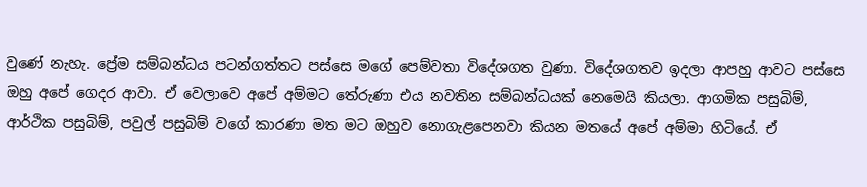වුණේ නැහැ. ප්‍රේම සම්බන්ධය පටන්ගත්තට පස්සෙ මගේ පෙම්වතා විදේශගත වුණා. විදේශගතව ඉදලා ආපහු ආවට පස්සෙ ඔහු අපේ ගෙදර ආවා. ඒ වෙලාවෙ අපේ අම්මට තේරුණා එය නවතින සම්බන්ධයක් නෙමෙයි කියලා. ආගමික පසුබිම්, ආර්ථික පසුබිම්, පවුල් පසුබිම් වගේ කාරණා මත මට ඔහුව නොගැළපෙනවා කියන මතයේ අපේ අම්මා හිටියේ. ඒ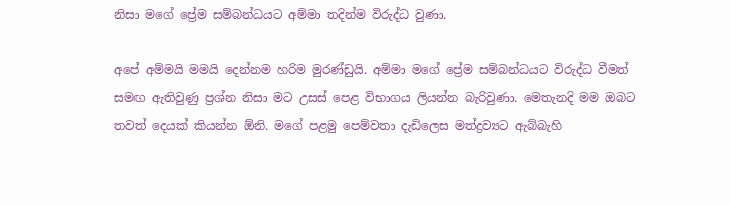නිසා මගේ ප්‍රේම සම්බන්ධයට අම්මා තදින්ම විරුද්ධ වුණා.

අපේ අම්මයි මමයි දෙන්නම හරිම මුරණ්ඩුයි. අම්මා මගේ ප්‍රේම සම්බන්ධයට විරුද්ධ වීමත් සමඟ ඇතිවුණු ප්‍රශ්න නිසා මට උසස් පෙළ විභාගය ලියන්න බැරිවුණා. මෙතැනදි මම ඔබට තවත් දෙයක් කියන්න ඕනි. මගේ පළමු පෙම්වතා දැඩිලෙස මත්ද්‍රව්‍යට ඇබ්බැහි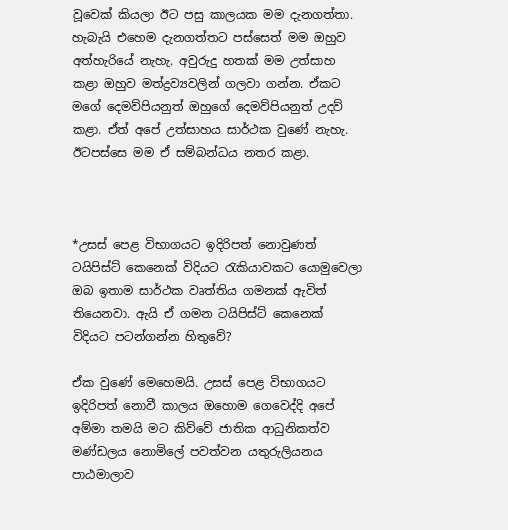වූවෙක් කියලා ඊට පසු කාලයක මම දැනගත්තා. හැබැයි එහෙම දැනගත්තට පස්සෙත් මම ඔහුව අත්හැරියේ නැහැ. අවුරුදු හතක් මම උත්සාහ කළා ඔහුව මත්ද්‍රව්‍යවලින් ගලවා ගන්න. ඒකට මගේ දෙමව්පියනුත් ඔහුගේ දෙමව්පියනුත් උදව් කළා. ඒත් අපේ උත්සාහය සාර්ථක වුණේ නැහැ. ඊටපස්සෙ මම ඒ සම්බන්ධය නතර කළා.



*උසස් පෙළ විභාගයට ඉදිරිපත් නොවුණත් ටයිපිස්ට් කෙනෙක් විදියට රැකියාවකට යොමුවෙලා ඔබ ඉතාම සාර්ථක වෘත්තිය ගමනක් ඇවිත් තියෙනවා. ඇයි ඒ ගමන ටයිපිස්ට් කෙනෙක් විදියට පටන්ගන්න හිතුවේ?

ඒක වුණේ මෙහෙමයි. උසස් පෙළ විභාගයට ඉදිරිපත් නොවී කාලය ඔහොම ගෙවෙද්දි අපේ අම්මා තමයි මට කිව්වේ ජාතික ආධුනිකත්ව මණ්ඩලය නොමිලේ පවත්වන යතුරුලියනය පාඨමාලාව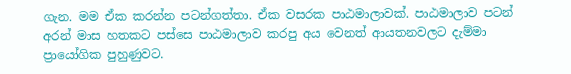ගැන. මම ඒක කරන්න පටන්ගත්තා. ඒක වසරක පාඨමාලාවක්. පාඨමාලාව පටන් අරන් මාස හතකට පස්සෙ පාඨමාලාව කරපු අය වෙනත් ආයතනවලට දැම්මා ප්‍රායෝගික පුහුණුවට.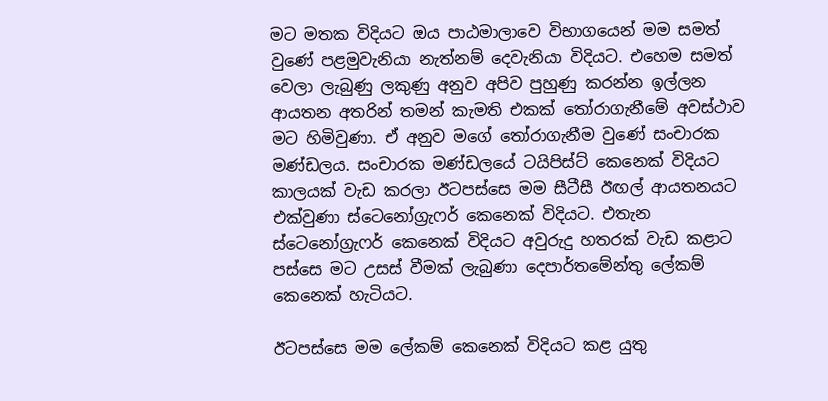මට මතක විදියට ඔය පාඨමාලාවෙ විභාගයෙන් මම සමත් වුණේ පළමුවැනියා නැත්නම් දෙවැනියා විදියට. එහෙම සමත් වෙලා ලැබුණු ලකුණු අනුව අපිව පුහුණු කරන්න ඉල්ලන ආයතන අතරින් තමන් කැමති එකක් තෝරාගැනීමේ අවස්ථාව මට හිමිවුණා. ඒ අනුව මගේ තෝරාගැනීම වුණේ සංචාරක මණ්ඩලය. සංචාරක මණ්ඩලයේ ටයිපිස්ට් කෙනෙක් විදියට කාලයක් වැඩ කරලා ඊටපස්සෙ මම සීටීසී ඊඟල් ආයතනයට එක්වුණා ස්ටෙනෝග්‍රැෆර් කෙනෙක් විදියට. එතැන ස්ටෙනෝග්‍රැෆර් කෙනෙක් විදියට අවුරුදු හතරක් වැඩ කළාට පස්සෙ මට උසස් වීමක් ලැබුණා දෙපාර්තමේන්තු ලේකම් කෙනෙක් හැටියට.

ඊටපස්සෙ මම ලේකම් කෙනෙක් විදියට කළ යුතු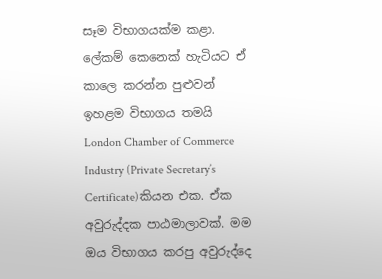සෑම විභාගයක්ම කළා. ලේකම් කෙනෙක් හැටියට ඒ කාලෙ කරන්න පුළුවන් ඉහළම විභාගය තමයි London Chamber of Commerce Industry (Private Secretary’s Certificate)කියන එක. ඒක අවුරුද්දක පාඨමාලාවක්. මම ඔය විභාගය කරපු අවුරුද්දෙ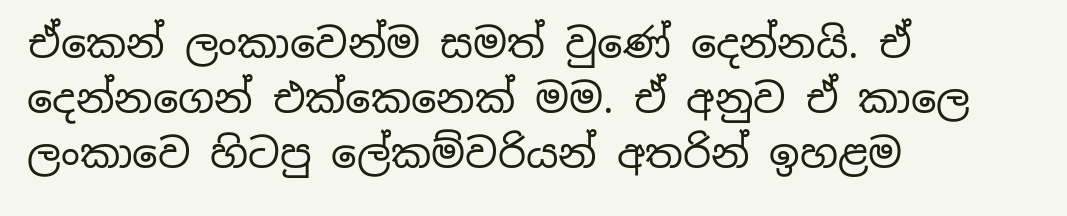ඒකෙන් ලංකාවෙන්ම සමත් වුණේ දෙන්නයි. ඒ දෙන්නගෙන් එක්කෙනෙක් මම. ඒ අනුව ඒ කාලෙ ලංකාවෙ හිටපු ලේකම්වරියන් අතරින් ඉහළම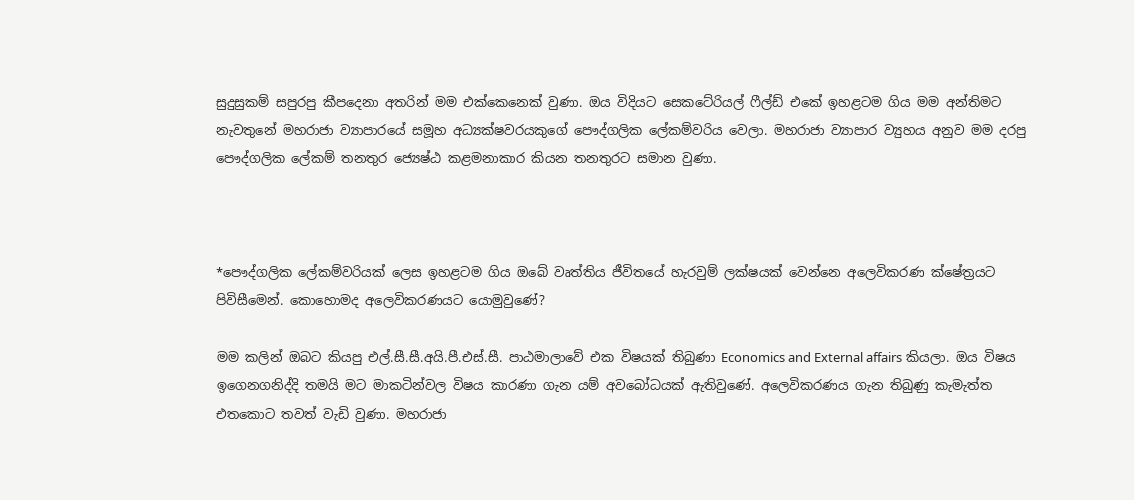සුදුසුකම් සපුරපු කීපදෙනා අතරින් මම එක්කෙනෙක් වුණා. ඔය විදියට සෙකටේරියල් ෆීල්ඩ් එකේ ඉහළටම ගිය මම අන්තිමට නැවතුනේ මහරාජා ව්‍යාපාරයේ සමූහ අධ්‍යක්ෂවරයකුගේ පෞද්ගලික ලේකම්වරිය වෙලා. මහරාජා ව්‍යාපාර ව්‍යුහය අනුව මම දරපු පෞද්ගලික ලේකම් තනතුර ජ්‍යෙෂ්ඨ කළමනාකාර කියන තනතුරට සමාන වුණා.



*පෞද්ගලික ලේකම්වරියක් ලෙස ඉහළටම ගිය ඔබේ වෘත්තිය ජීවිතයේ හැරවුම් ලක්ෂයක් වෙන්නෙ අලෙවිකරණ ක්ෂේත්‍රයට පිවිසීමෙන්. කොහොමද අලෙවිකරණයට යොමුවුණේ?

මම කලින් ඔබට කියපු එල්.සී.සී.අයි.පී.එස්.සී. පාඨමාලාවේ එක විෂයක් තිබුණා Economics and External affairs කියලා. ඔය විෂය ඉගෙනගනිද්දි තමයි මට මාකටින්වල විෂය කාරණා ගැන යම් අවබෝධයක් ඇතිවුණේ. අලෙවිකරණය ගැන තිබුණු කැමැත්ත එතකොට තවත් වැඩි වුණා. මහරාජා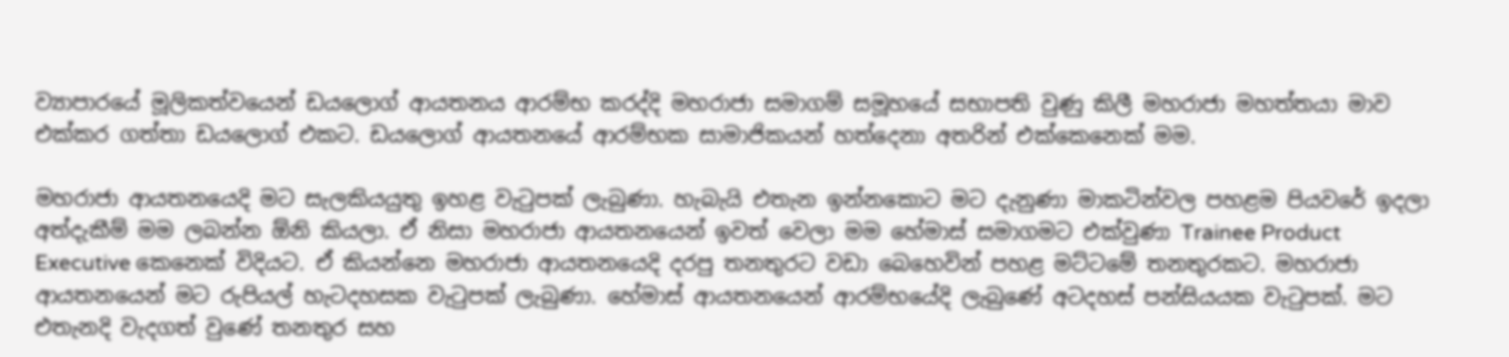ව්‍යාපාරයේ මූලිකත්වයෙන් ඩයලොග් ආයතනය ආරම්භ කරද්දි මහරාජා සමාගම් සමූහයේ සභාපති වුණු කිලී මහරාජා මහත්තයා මාව එක්කර ගත්තා ඩයලොග් එකට. ඩයලොග් ආයතනයේ ආරම්භක සාමාජිකයන් හත්දෙනා අතරින් එක්කෙනෙක් මම.

මහරාජා ආයතනයෙදි මට සැලකියයුතු ඉහළ වැටුපක් ලැබුණා. හැබැයි එතැන ඉන්නකොට මට දැනුණා මාකටින්වල පහළම පියවරේ ඉදලා අත්දැකීම් මම ලබන්න ඕනි කියලා. ඒ නිසා මහරාජා ආයතනයෙන් ඉවත් වෙලා මම හේමාස් සමාගමට එක්වුණා Trainee Product Executive කෙනෙක් විදියට. ඒ කියන්නෙ මහරාජා ආයතනයෙදි දරපු තනතුරට වඩා බෙහෙවින් පහළ මට්ටමේ තනතුරකට. මහරාජා ආයතනයෙන් මට රුපියල් හැටදහසක වැටුපක් ලැබුණා. හේමාස් ආයතනයෙන් ආරම්භයේදි ලැබුණේ අටදහස් පන්සියයක වැටුපක්. මට එතැනදි වැදගත් වුණේ තනතුර සහ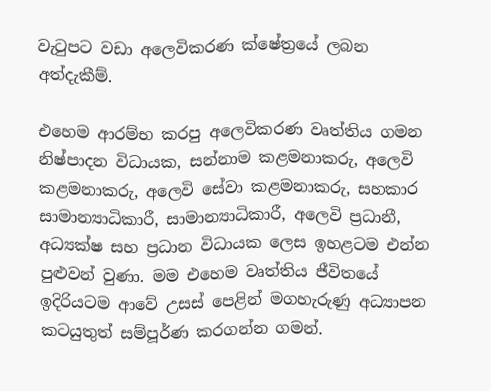වැටුපට වඩා අලෙවිකරණ ක්ෂේත්‍රයේ ලබන අත්දැකීම්.

එහෙම ආරම්භ කරපු අලෙවිකරණ වෘත්තිය ගමන නිෂ්පාදන විධායක, සන්නාම කළමනාකරු, අලෙවි කළමනාකරු, අලෙවි සේවා කළමනාකරු, සහකාර සාමාන්‍යාධිකාරී, සාමාන්‍යාධිකාරී, අලෙවි ප්‍රධානී, අධ්‍යක්ෂ සහ ප්‍රධාන විධායක ලෙස ඉහළටම එන්න පුළුවන් වුණා. මම එහෙම වෘත්තිය ජීවිතයේ ඉදිරියටම ආවේ උසස් පෙළින් මගහැරුණු අධ්‍යාපන කටයුතුත් සම්පූර්ණ කරගන්න ගමන්.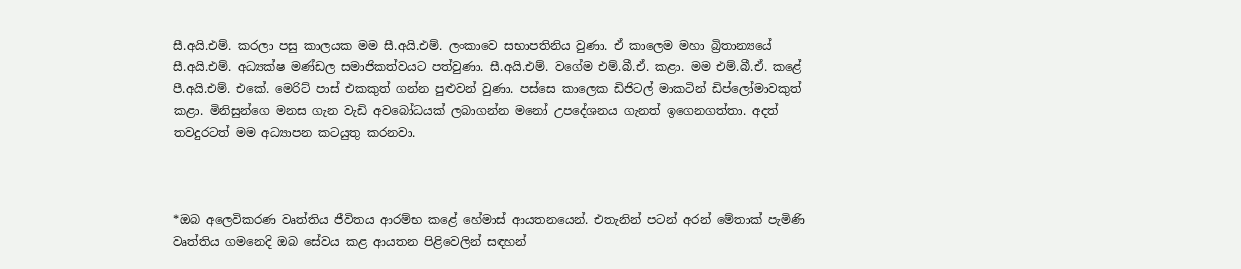සී.අයි.එම්. කරලා පසු කාලයක මම සී.අයි.එම්. ලංකාවෙ සභාපතිනිය වුණා. ඒ කාලෙම මහා බ්‍රිතාන්‍යයේ සී.අයි.එම්. අධ්‍යක්ෂ මණ්ඩල සමාජිකත්වයට පත්වුණා. සී.අයි.එම්. වගේම එම්.බී.ඒ. කළා. මම එම්.බී.ඒ. කළේ පී.අයි.එම්. එකේ. මෙරිට් පාස් එකකුත් ගන්න පුළුවන් වුණා. පස්සෙ කාලෙක ඩිජිටල් මාකටින් ඩිප්ලෝමාවකුත් කළා. මිනිසුන්ගෙ මනස ගැන වැඩි අවබෝධයක් ලබාගන්න මනෝ උපදේශනය ගැනත් ඉගෙනගත්තා. අදත් තවදුරටත් මම අධ්‍යාපන කටයුතු කරනවා.



*ඔබ අලෙවිකරණ වෘත්තිය ජීවිතය ආරම්භ කළේ හේමාස් ආයතනයෙන්. එතැනින් පටන් අරන් මේතාක් පැමිණි වෘත්තිය ගමනෙදි ඔබ සේවය කළ ආයතන පිළිවෙලින් සඳහන්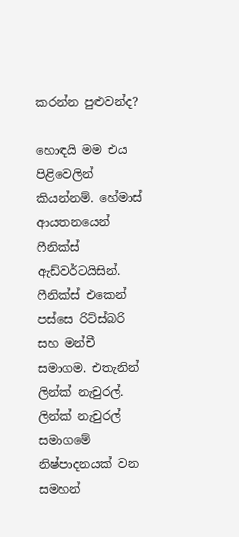කරන්න පුළුවන්ද?

හොඳයි මම එය පිළිවෙලින් කියන්නම්. හේමාස් ආයතනයෙන් ෆීනික්ස් ඇඩ්වර්ටයිසින්. ෆීනික්ස් එකෙන් පස්සෙ රිට්ස්බරි සහ මන්චී සමාගම. එතැනින් ලින්ක් නැචුරල්. ලින්ක් නැචුරල් සමාගමේ නිෂ්පාදනයක් වන සමහන්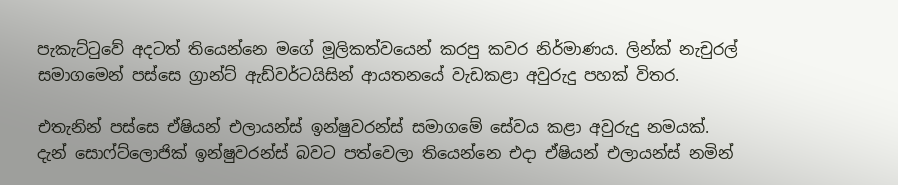පැකැට්ටුවේ අදටත් තියෙන්නෙ මගේ මූලිකත්වයෙන් කරපු කවර නිර්මාණය. ලින්ක් නැචුරල් සමාගමෙන් පස්සෙ ග්‍රාන්ට් ඇඩ්වර්ටයිසින් ආයතනයේ වැඩකළා අවුරුදු පහක් විතර.

එතැනින් පස්සෙ ඒෂියන් එලායන්ස් ඉන්ෂුවරන්ස් සමාගමේ සේවය කළා අවුරුදු නමයක්. දැන් සොෆ්ට්ලොජික් ඉන්ෂුවරන්ස් බවට පත්වෙලා තියෙන්නෙ එදා ඒෂියන් එලායන්ස් නමින්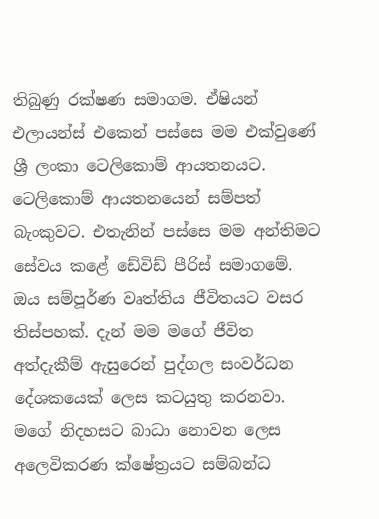තිබුණු රක්ෂණ සමාගම. ඒෂියන් එලායන්ස් එකෙන් පස්සෙ මම එක්වුණේ ශ්‍රී ලංකා ටෙලිකොම් ආයතනයට. ටෙලිකොම් ආයතනයෙන් සම්පත් බැංකුවට. එතැනින් පස්සෙ මම අන්තිමට සේවය කළේ ඩේවිඩ් පීරිස් සමාගමේ. ඔය සම්පූර්ණ වෘත්තිය ජීවිතයට වසර තිස්පහක්. දැන් මම මගේ ජීවිත අත්දැකීම් ඇසුරෙන් පුද්ගල සංවර්ධන දේශකයෙක් ලෙස කටයුතු කරනවා. මගේ නිදහසට බාධා නොවන ලෙස අලෙවිකරණ ක්ෂේත්‍රයට සම්බන්ධ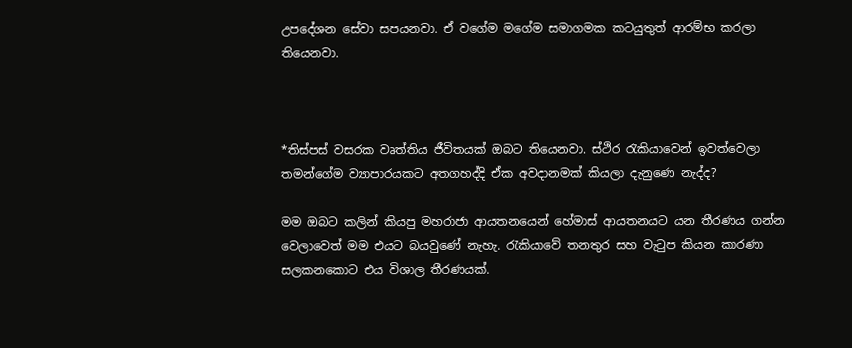උපදේශන සේවා සපයනවා. ඒ වගේම මගේම සමාගමක කටයුතුත් ආරම්භ කරලා තියෙනවා.



*තිස්පස් වසරක වෘත්තිය ජීවිතයක් ඔබට තියෙනවා. ස්ථිර රැකියාවෙන් ඉවත්වෙලා තමන්ගේම ව්‍යාපාරයකට අතගහද්දි ඒක අවදානමක් කියලා දැනුණෙ නැද්ද?

මම ඔබට කලින් කියපු මහරාජා ආයතනයෙන් හේමාස් ආයතනයට යන තීරණය ගන්න වෙලාවෙත් මම එයට බයවුණේ නැහැ. රැකියාවේ තනතුර සහ වැටුප කියන කාරණා සලකනකොට එය විශාල තීරණයක්.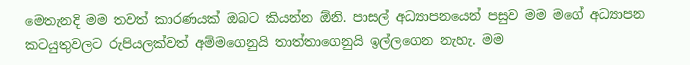මෙතැනදි මම තවත් කාරණයක් ඔබට කියන්න ඕනි. පාසල් අධ්‍යාපනයෙන් පසුව මම මගේ අධ්‍යාපන කටයුතුවලට රුපියලක්වත් අම්මගෙනුයි තාත්තාගෙනුයි ඉල්ලගෙන නැහැ. මම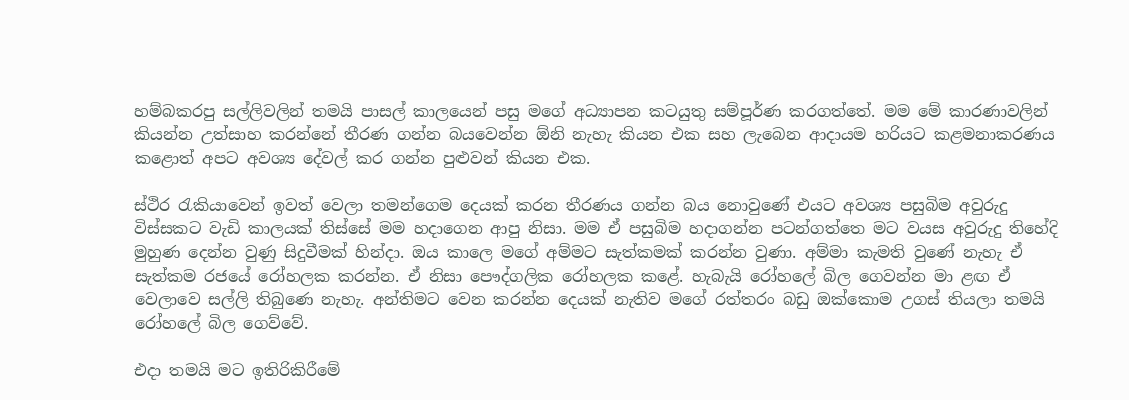හම්බකරපු සල්ලිවලින් තමයි පාසල් කාලයෙන් පසු මගේ අධ්‍යාපන කටයුතු සම්පූර්ණ කරගත්තේ. මම මේ කාරණාවලින් කියන්න උත්සාහ කරන්නේ තීරණ ගන්න බයවෙන්න ඕනි නැහැ කියන එක සහ ලැබෙන ආදායම හරියට කළමනාකරණය කළොත් අපට අවශ්‍ය දේවල් කර ගන්න පුළුවන් කියන එක.

ස්ථිර රැකියාවෙන් ඉවත් වෙලා තමන්ගෙම දෙයක් කරන තීරණය ගන්න බය නොවුණේ එයට අවශ්‍ය පසුබිම අවුරුදු විස්සකට වැඩි කාලයක් තිස්සේ මම හදාගෙන ආපු නිසා. මම ඒ පසුබිම හදාගන්න පටන්ගත්තෙ මට වයස අවුරුදු තිහේදි මුහුණ දෙන්න වුණු සිදුවීමක් හින්දා. ඔය කාලෙ මගේ අම්මට සැත්කමක් කරන්න වුණා. අම්මා කැමති වුණේ නැහැ ඒ සැත්කම රජයේ රෝහලක කරන්න. ඒ නිසා පෞද්ගලික රෝහලක කළේ. හැබැයි රෝහලේ බිල ගෙවන්න මා ළඟ ඒ වෙලාවෙ සල්ලි තිබුණෙ නැහැ. අන්තිමට වෙන කරන්න දෙයක් නැතිව මගේ රත්තරං බඩු ඔක්කොම උගස් තියලා තමයි රෝහලේ බිල ගෙව්වේ.

එදා තමයි මට ඉතිරිකිරීමේ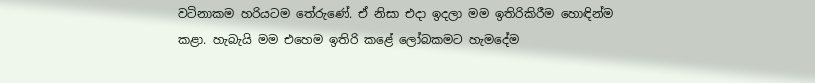වටිනාකම හරියටම තේරුණේ. ඒ නිසා එදා ඉදලා මම ඉතිරිකිරීම හොඳින්ම කළා. හැබැයි මම එහෙම ඉතිරි කළේ ලෝබකමට හැමදේම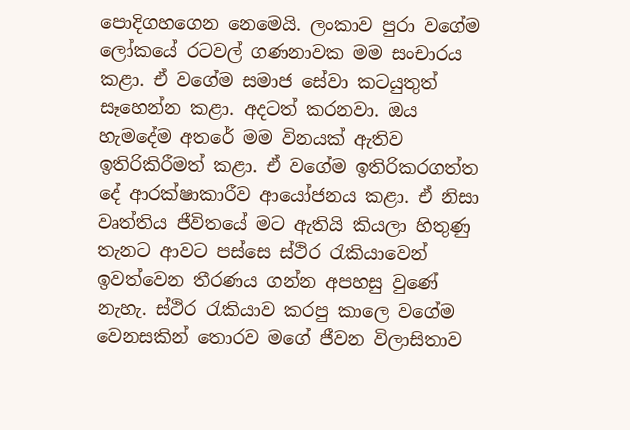පොදිගහගෙන නෙමෙයි. ලංකාව පුරා වගේම ලෝකයේ රටවල් ගණනාවක මම සංචාරය කළා. ඒ වගේම සමාජ සේවා කටයුතුත් සෑහෙන්න කළා. අදටත් කරනවා. ඔය හැමදේම අතරේ මම විනයක් ඇතිව ඉතිරිකිරීමත් කළා. ඒ වගේම ඉතිරිකරගත්ත දේ ආරක්ෂාකාරීව ආයෝජනය කළා. ඒ නිසා වෘත්තිය ජීවිතයේ මට ඇතියි කියලා හිතුණු තැනට ආවට පස්සෙ ස්ථිර රැකියාවෙන් ඉවත්වෙන තීරණය ගන්න අපහසු වුණේ නැහැ. ස්ථිර රැකියාව කරපු කාලෙ වගේම වෙනසකින් තොරව මගේ ජීවන විලාසිතාව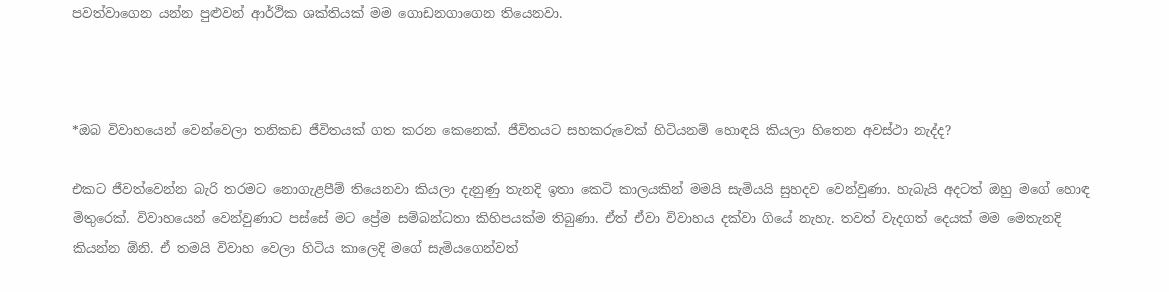පවත්වාගෙන යන්න පුළුවන් ආර්ථික ශක්තියක් මම ගොඩනගාගෙන තියෙනවා.



*ඔබ විවාහයෙන් වෙන්වෙලා තනිකඩ ජීවිතයක් ගත කරන කෙනෙක්. ජීවිතයට සහකරුවෙක් හිටියනම් හොඳයි කියලා හිතෙන අවස්ථා නැද්ද?

එකට ජීවත්වෙන්න බැරි තරමට නොගැළපීම් තියෙනවා කියලා දැනුණු තැනදි ඉතා කෙටි කාලයකින් මමයි සැමියයි සුහදව වෙන්වුණා. හැබැයි අදටත් ඔහු මගේ හොඳ මිතුරෙක්. විවාහයෙන් වෙන්වුණාට පස්සේ මට ප්‍රේම සම්බන්ධතා කිහිපයක්ම තිබුණා. ඒත් ඒවා විවාහය දක්වා ගියේ නැහැ. තවත් වැදගත් දෙයක් මම මෙතැනදි කියන්න ඕනි. ඒ තමයි විවාහ වෙලා හිටිය කාලෙදි මගේ සැමියගෙන්වත්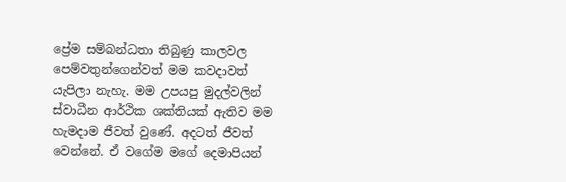ප්‍රේම සම්බන්ධතා තිබුණු කාලවල පෙම්වතුන්ගෙන්වත් මම කවදාවත් යැපිලා නැහැ. මම උපයපු මුදල්වලින් ස්වාධීන ආර්ථික ශක්තියක් ඇතිව මම හැමදාම ජීවත් වුණේ. අදටත් ජීවත් වෙන්නේ. ඒ වගේම මගේ දෙමාපියන්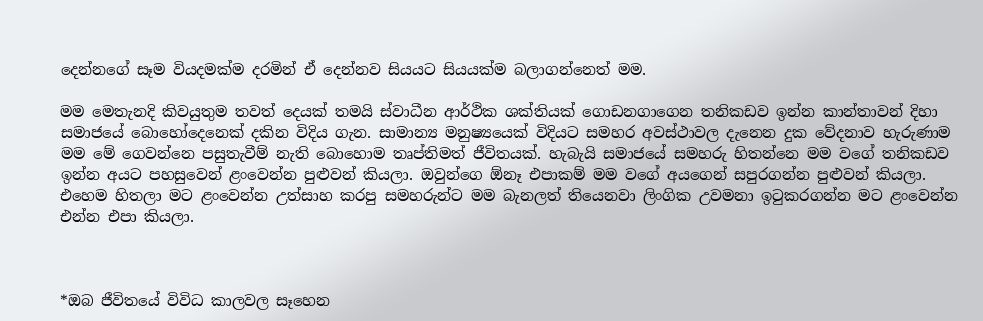දෙන්නගේ සෑම වියදමක්ම දරමින් ඒ දෙන්නව සියයට සියයක්ම බලාගන්නෙත් මම.

මම මෙතැනදි කිවයුතුම තවත් දෙයක් තමයි ස්වාධීන ආර්ථික ශක්තියක් ගොඩනගාගෙන තනිකඩව ඉන්න කාන්තාවන් දිහා සමාජයේ බොහෝදෙනෙක් දකින විදිය ගැන. සාමාන්‍ය මනුෂ්‍යයෙක් විදියට සමහර අවස්ථාවල දැනෙන දුක වේදනාව හැරුණාම මම මේ ගෙවන්නෙ පසුතැවීම් නැති බොහොම තෘප්තිමත් ජීවිතයක්. හැබැයි සමාජයේ සමහරු හිතන්නෙ මම වගේ තනිකඩව ඉන්න අයට පහසුවෙන් ළංවෙන්න පුළුවන් කියලා. ඔවුන්ගෙ ඕනෑ එපාකම් මම වගේ අයගෙන් සපුරගන්න පුළුවන් කියලා. එහෙම හිතලා මට ළංවෙන්න උත්සාහ කරපු සමහරුන්ට මම බැනලත් තියෙනවා ලිංගික උවමනා ඉටුකරගන්න මට ළංවෙන්න එන්න එපා කියලා.



*ඔබ ජීවිතයේ විවිධ කාලවල සෑහෙන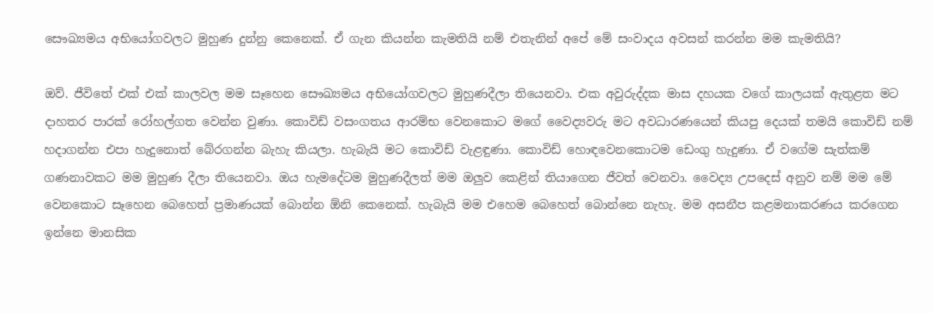සෞඛ්‍යමය අභියෝගවලට මුහුණ දුන්නු කෙනෙක්. ඒ ගැන කියන්න කැමතියි නම් එතැනින් අපේ මේ සංවාදය අවසන් කරන්න මම කැමතියි?

ඔව්. ජීවිතේ එක් එක් කාලවල මම සෑහෙන සෞඛ්‍යමය අභියෝගවලට මුහුණදීලා තියෙනවා. එක අවුරුද්දක මාස දහයක වගේ කාලයක් ඇතුළත මට දාහතර පාරක් රෝහල්ගත වෙන්න වුණා. කොවිඩ් වසංගතය ආරම්භ වෙනකොට මගේ වෛද්‍යවරු මට අවධාරණයෙන් කියපු දෙයක් තමයි කොවිඩ් නම් හදාගන්න එපා හැදුනොත් බේරගන්න බැහැ කියලා. හැබැයි මට කොවිඩ් වැළඳුණා. කොවිඩ් හොඳවෙනකොටම ඩෙංගු හැදුණා. ඒ වගේම සැත්කම් ගණනාවකට මම මුහුණ දීලා තියෙනවා. ඔය හැමදේටම මුහුණදීලත් මම ඔලුව කෙළින් තියාගෙන ජීවත් වෙනවා. වෛද්‍ය උපදෙස් අනුව නම් මම මේ වෙනකොට සෑහෙන බෙහෙත් ප්‍රමාණයක් බොන්න ඕනි කෙනෙක්. හැබැයි මම එහෙම බෙහෙත් බොන්නෙ නැහැ. මම අසනීප කළමනාකරණය කරගෙන ඉන්නෙ මානසික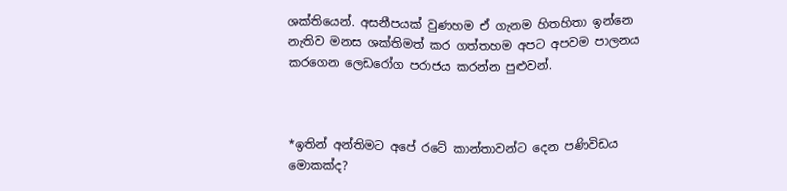ශක්තියෙන්. අසනීපයක් වුණහම ඒ ගැනම හිතහිතා ඉන්නෙ නැතිව මනස ශක්තිමත් කර ගත්තහම අපට අපවම පාලනය කරගෙන ලෙඩරෝග පරාජය කරන්න පුළුවන්.



*ඉතින් අන්තිමට අපේ රටේ කාන්තාවන්ට දෙන පණිවිඩය මොකක්ද?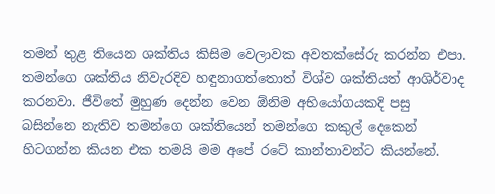තමන් තුළ තියෙන ශක්තිය කිසිම වෙලාවක අවතක්සේරු කරන්න එපා. තමන්ගෙ ශක්තිය නිවැරදිව හඳුනාගත්තොත් විශ්ව ශක්තියත් ආශිර්වාද කරනවා. ජීවිතේ මුහුණ දෙන්න වෙන ඕනිම අභියෝගයකදි පසු බසින්නෙ නැතිව තමන්ගෙ ශක්තියෙන් තමන්ගෙ කකුල් දෙකෙන් හිටගන්න කියන එක තමයි මම අපේ රටේ කාන්තාවන්ට කියන්නේ.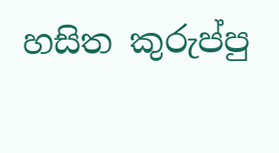හසිත කුරුප්පු